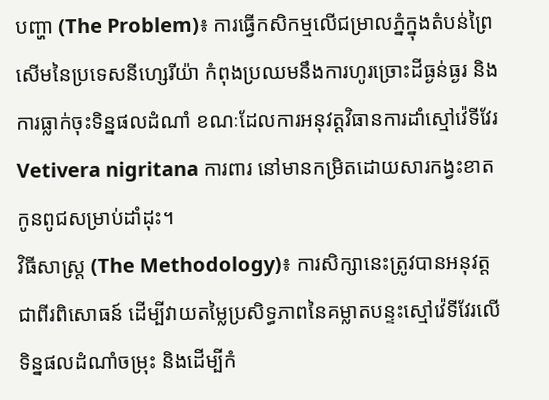បញ្ហា (The Problem)៖ ការធ្វើកសិកម្មលើជម្រាលភ្នំក្នុងតំបន់ព្រៃសើមនៃប្រទេសនីហ្សេរីយ៉ា កំពុងប្រឈមនឹងការហូរច្រោះដីធ្ងន់ធ្ងរ និងការធ្លាក់ចុះទិន្នផលដំណាំ ខណៈដែលការអនុវត្តវិធានការដាំស្មៅវ៉េទីវែរ Vetivera nigritana ការពារ នៅមានកម្រិតដោយសារកង្វះខាតកូនពូជសម្រាប់ដាំដុះ។
វិធីសាស្ត្រ (The Methodology)៖ ការសិក្សានេះត្រូវបានអនុវត្តជាពីរពិសោធន៍ ដើម្បីវាយតម្លៃប្រសិទ្ធភាពនៃគម្លាតបន្ទះស្មៅវ៉េទីវែរលើទិន្នផលដំណាំចម្រុះ និងដើម្បីកំ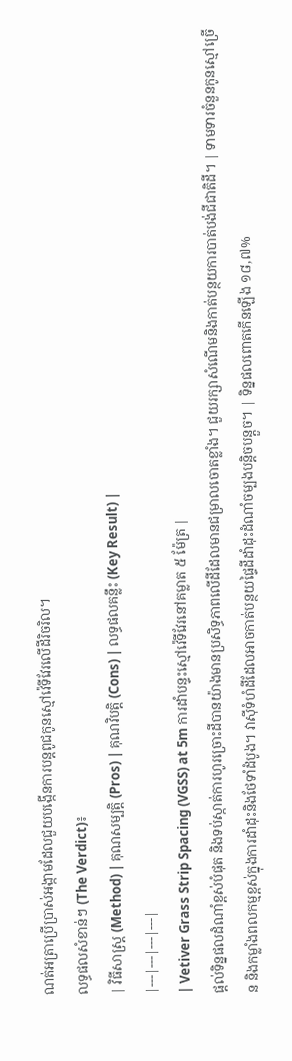ណត់អត្រាប្រើប្រាស់អង្កាមដែលជួយបង្កើនការបន្តពូជកូនស្មៅវ៉េទីវែរលើដីរិចរិល។
លទ្ធផលសំខាន់ៗ (The Verdict)៖
| វិធីសាស្ត្រ (Method) | គុណសម្បត្តិ (Pros) | គុណវិបត្តិ (Cons) | លទ្ធផលគន្លឹះ (Key Result) |
|---|---|---|---|
| Vetiver Grass Strip Spacing (VGSS) at 5m ការដាំបន្ទះស្មៅវ៉េទីវែរនៅគម្លាត ៥ ម៉ែត្រ |
ផ្តល់ទិន្នផលដំណាំខ្ពស់បំផុត និងទប់ស្កាត់ការហូរច្រោះដីបានយ៉ាងមានប្រសិទ្ធភាពលើដីដែលមានជម្រាលចោតខ្លាំង។ ជួយរក្សាសំណើមនិងកាត់បន្ថយការបាត់បង់ជីជាតិដី។ | ទាមទារចំនួនកូនស្មៅច្រើន និងកម្លាំងពលកម្មខ្ពស់ក្នុងការដាំដុះនិងថែទាំដំបូង។ វាស៊ីទំហំដីដែលអាចកាត់បន្ថយផ្ទៃដីដាំដុះដំណាំចម្បងបន្តិចបន្តួច។ | ទិន្នផលពោតកើនឡើង ១៨,៧%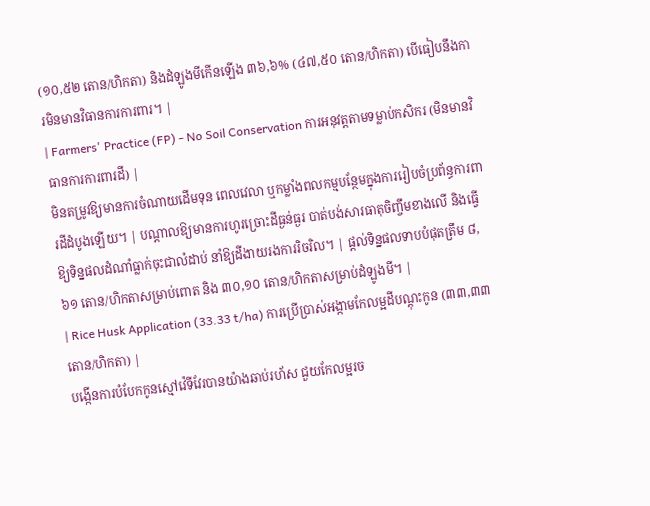(១០,៥២ តោន/ហិកតា) និងដំឡូងមីកើនឡើង ៣៦,៦% (៤៧,៥០ តោន/ហិកតា) បើធៀបនឹងការមិនមានវិធានការការពារ។ |
| Farmers' Practice (FP) - No Soil Conservation ការអនុវត្តតាមទម្លាប់កសិករ (មិនមានវិធានការការពារដី) |
មិនតម្រូវឱ្យមានការចំណាយដើមទុន ពេលវេលា ឬកម្លាំងពលកម្មបន្ថែមក្នុងការរៀបចំប្រព័ន្ធការពារដីដំបូងឡើយ។ | បណ្តាលឱ្យមានការហូរច្រោះដីធ្ងន់ធ្ងរ បាត់បង់សារធាតុចិញ្ចឹមខាងលើ និងធ្វើឱ្យទិន្នផលដំណាំធ្លាក់ចុះជាលំដាប់ នាំឱ្យដីងាយរងការរិចរិល។ | ផ្តល់ទិន្នផលទាបបំផុតត្រឹម ៨,៦១ តោន/ហិកតាសម្រាប់ពោត និង ៣០,១០ តោន/ហិកតាសម្រាប់ដំឡូងមី។ |
| Rice Husk Application (33.33 t/ha) ការប្រើប្រាស់អង្កាមកែលម្អដីបណ្តុះកូន (៣៣,៣៣ តោន/ហិកតា) |
បង្កើនការបំបែកកូនស្មៅវ៉េទីវែរបានយ៉ាងឆាប់រហ័ស ជួយកែលម្អរច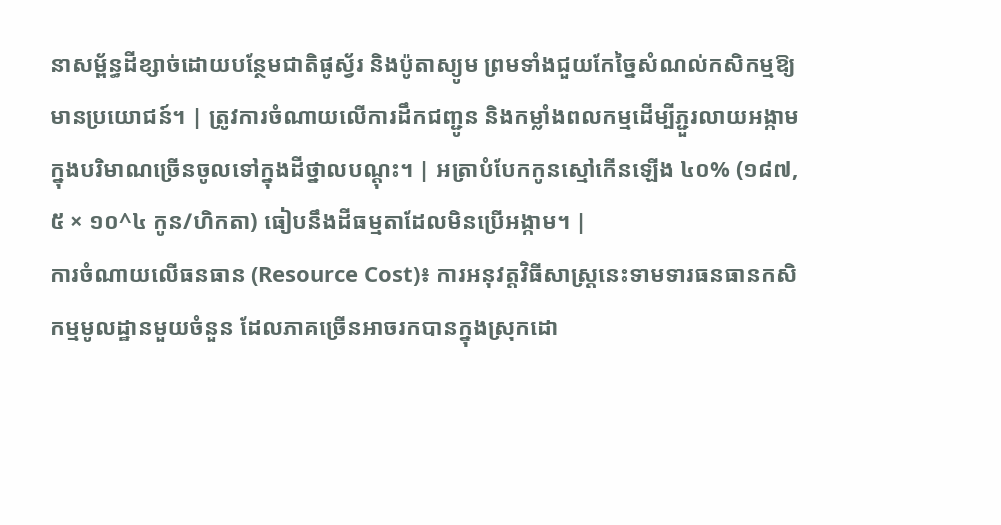នាសម្ព័ន្ធដីខ្សាច់ដោយបន្ថែមជាតិផូស្វ័រ និងប៉ូតាស្យូម ព្រមទាំងជួយកែច្នៃសំណល់កសិកម្មឱ្យមានប្រយោជន៍។ | ត្រូវការចំណាយលើការដឹកជញ្ជូន និងកម្លាំងពលកម្មដើម្បីភ្ជួរលាយអង្កាមក្នុងបរិមាណច្រើនចូលទៅក្នុងដីថ្នាលបណ្តុះ។ | អត្រាបំបែកកូនស្មៅកើនឡើង ៤០% (១៨៧,៥ × ១០^៤ កូន/ហិកតា) ធៀបនឹងដីធម្មតាដែលមិនប្រើអង្កាម។ |
ការចំណាយលើធនធាន (Resource Cost)៖ ការអនុវត្តវិធីសាស្រ្តនេះទាមទារធនធានកសិកម្មមូលដ្ឋានមួយចំនួន ដែលភាគច្រើនអាចរកបានក្នុងស្រុកដោ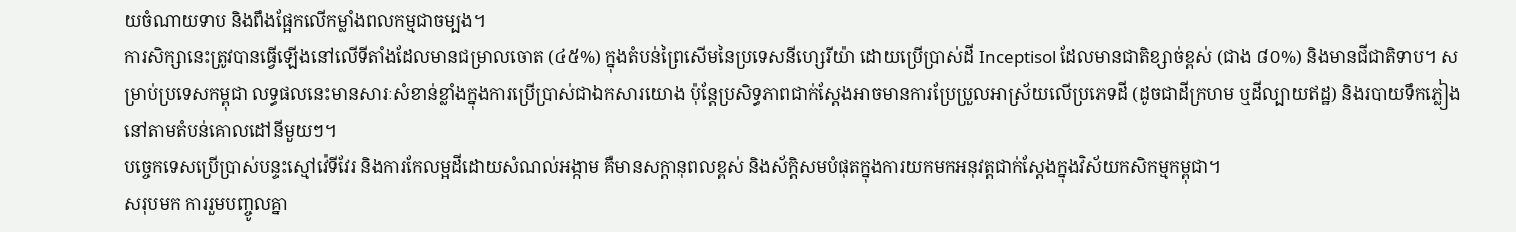យចំណាយទាប និងពឹងផ្អែកលើកម្លាំងពលកម្មជាចម្បង។
ការសិក្សានេះត្រូវបានធ្វើឡើងនៅលើទីតាំងដែលមានជម្រាលចោត (៤៥%) ក្នុងតំបន់ព្រៃសើមនៃប្រទេសនីហ្សេរីយ៉ា ដោយប្រើប្រាស់ដី Inceptisol ដែលមានជាតិខ្សាច់ខ្ពស់ (ជាង ៨០%) និងមានជីជាតិទាប។ សម្រាប់ប្រទេសកម្ពុជា លទ្ធផលនេះមានសារៈសំខាន់ខ្លាំងក្នុងការប្រើប្រាស់ជាឯកសារយោង ប៉ុន្តែប្រសិទ្ធភាពជាក់ស្តែងអាចមានការប្រែប្រួលអាស្រ័យលើប្រភេទដី (ដូចជាដីក្រហម ឬដីល្បាយឥដ្ឋ) និងរបាយទឹកភ្លៀងនៅតាមតំបន់គោលដៅនីមួយៗ។
បច្ចេកទេសប្រើប្រាស់បន្ទះស្មៅវ៉េទីវែរ និងការកែលម្អដីដោយសំណល់អង្កាម គឺមានសក្តានុពលខ្ពស់ និងស័ក្តិសមបំផុតក្នុងការយកមកអនុវត្តជាក់ស្តែងក្នុងវិស័យកសិកម្មកម្ពុជា។
សរុបមក ការរួមបញ្ចូលគ្នា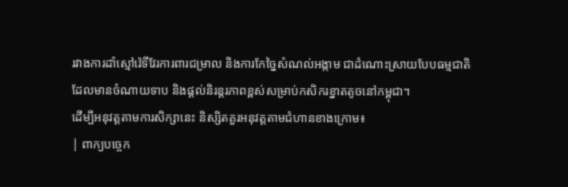រវាងការដាំស្មៅវ៉េទីវែរការពារជម្រាល និងការកែច្នៃសំណល់អង្កាម ជាដំណោះស្រាយបែបធម្មជាតិដែលមានចំណាយទាប និងផ្តល់និរន្តរភាពខ្ពស់សម្រាប់កសិករខ្នាតតូចនៅកម្ពុជា។
ដើម្បីអនុវត្តតាមការសិក្សានេះ និស្សិតគួរអនុវត្តតាមជំហានខាងក្រោម៖
| ពាក្យបច្ចេក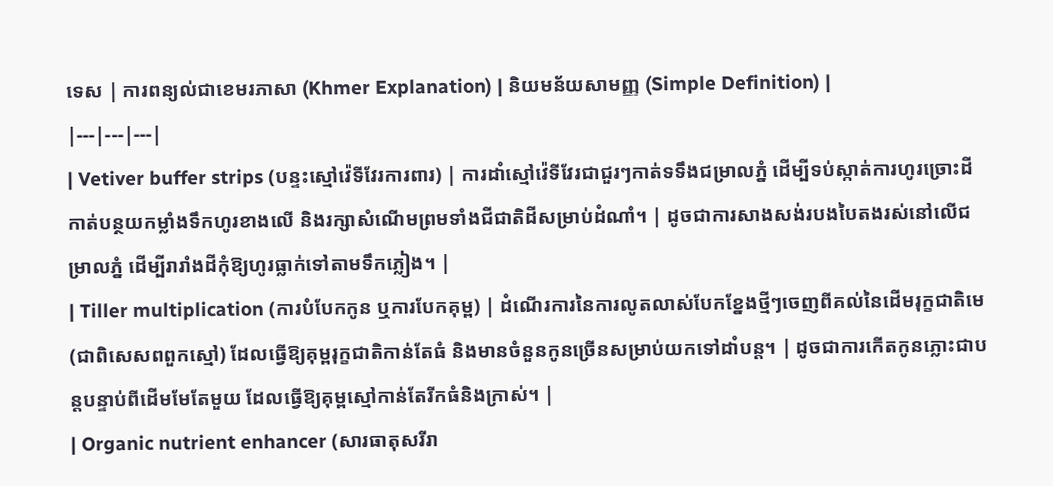ទេស | ការពន្យល់ជាខេមរភាសា (Khmer Explanation) | និយមន័យសាមញ្ញ (Simple Definition) |
|---|---|---|
| Vetiver buffer strips (បន្ទះស្មៅវ៉េទីវែរការពារ) | ការដាំស្មៅវ៉េទីវែរជាជួរៗកាត់ទទឹងជម្រាលភ្នំ ដើម្បីទប់ស្កាត់ការហូរច្រោះដី កាត់បន្ថយកម្លាំងទឹកហូរខាងលើ និងរក្សាសំណើមព្រមទាំងជីជាតិដីសម្រាប់ដំណាំ។ | ដូចជាការសាងសង់របងបៃតងរស់នៅលើជម្រាលភ្នំ ដើម្បីរារាំងដីកុំឱ្យហូរធ្លាក់ទៅតាមទឹកភ្លៀង។ |
| Tiller multiplication (ការបំបែកកូន ឬការបែកគុម្ព) | ដំណើរការនៃការលូតលាស់បែកខ្នែងថ្មីៗចេញពីគល់នៃដើមរុក្ខជាតិមេ (ជាពិសេសពពួកស្មៅ) ដែលធ្វើឱ្យគុម្ពរុក្ខជាតិកាន់តែធំ និងមានចំនួនកូនច្រើនសម្រាប់យកទៅដាំបន្ត។ | ដូចជាការកើតកូនភ្លោះជាបន្តបន្ទាប់ពីដើមមែតែមួយ ដែលធ្វើឱ្យគុម្ពស្មៅកាន់តែរីកធំនិងក្រាស់។ |
| Organic nutrient enhancer (សារធាតុសរីរា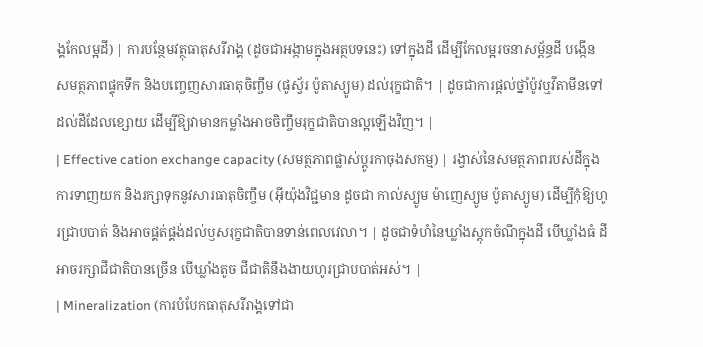ង្គកែលម្អដី) | ការបន្ថែមវត្ថុធាតុសរីរាង្គ (ដូចជាអង្កាមក្នុងអត្ថបទនេះ) ទៅក្នុងដី ដើម្បីកែលម្អរចនាសម្ព័ន្ធដី បង្កើនសមត្ថភាពផ្ទុកទឹក និងបញ្ចេញសារធាតុចិញ្ចឹម (ផូស្វ័រ ប៉ូតាស្យូម) ដល់រុក្ខជាតិ។ | ដូចជាការផ្តល់ថ្នាំប៉ូវឬវីតាមីនទៅដល់ដីដែលខ្សោយ ដើម្បីឱ្យវាមានកម្លាំងអាចចិញ្ចឹមរុក្ខជាតិបានល្អឡើងវិញ។ |
| Effective cation exchange capacity (សមត្ថភាពផ្លាស់ប្តូរកាចុងសកម្ម) | រង្វាស់នៃសមត្ថភាពរបស់ដីក្នុងការទាញយក និងរក្សាទុកនូវសារធាតុចិញ្ចឹម (អ៊ីយ៉ុងវិជ្ជមាន ដូចជា កាល់ស្យូម ម៉ាញេស្យូម ប៉ូតាស្យូម) ដើម្បីកុំឱ្យហូរជ្រាបបាត់ និងអាចផ្គត់ផ្គង់ដល់ឫសរុក្ខជាតិបានទាន់ពេលវេលា។ | ដូចជាទំហំនៃឃ្លាំងស្តុកចំណីក្នុងដី បើឃ្លាំងធំ ដីអាចរក្សាជីជាតិបានច្រើន បើឃ្លាំងតូច ជីជាតិនឹងងាយហូរជ្រាបបាត់អស់។ |
| Mineralization (ការបំបែកធាតុសរីរាង្គទៅជា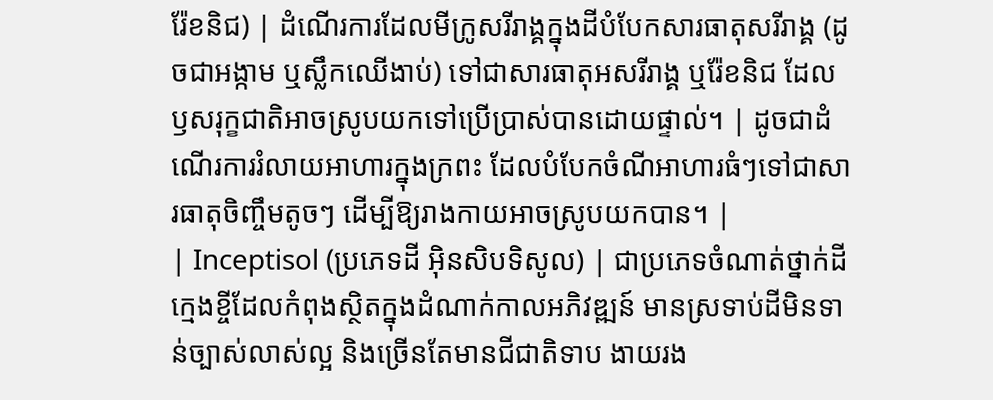រ៉ែខនិជ) | ដំណើរការដែលមីក្រូសរីរាង្គក្នុងដីបំបែកសារធាតុសរីរាង្គ (ដូចជាអង្កាម ឬស្លឹកឈើងាប់) ទៅជាសារធាតុអសរីរាង្គ ឬរ៉ែខនិជ ដែលឫសរុក្ខជាតិអាចស្រូបយកទៅប្រើប្រាស់បានដោយផ្ទាល់។ | ដូចជាដំណើរការរំលាយអាហារក្នុងក្រពះ ដែលបំបែកចំណីអាហារធំៗទៅជាសារធាតុចិញ្ចឹមតូចៗ ដើម្បីឱ្យរាងកាយអាចស្រូបយកបាន។ |
| Inceptisol (ប្រភេទដី អ៊ិនសិបទិសូល) | ជាប្រភេទចំណាត់ថ្នាក់ដីក្មេងខ្ចីដែលកំពុងស្ថិតក្នុងដំណាក់កាលអភិវឌ្ឍន៍ មានស្រទាប់ដីមិនទាន់ច្បាស់លាស់ល្អ និងច្រើនតែមានជីជាតិទាប ងាយរង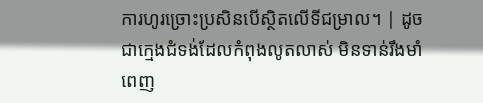ការហូរច្រោះប្រសិនបើស្ថិតលើទីជម្រាល។ | ដូចជាក្មេងជំទង់ដែលកំពុងលូតលាស់ មិនទាន់រឹងមាំពេញ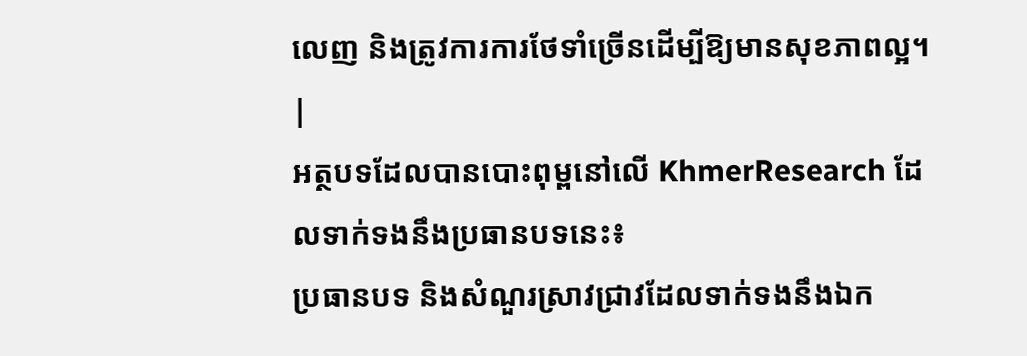លេញ និងត្រូវការការថែទាំច្រើនដើម្បីឱ្យមានសុខភាពល្អ។ |
អត្ថបទដែលបានបោះពុម្ពនៅលើ KhmerResearch ដែលទាក់ទងនឹងប្រធានបទនេះ៖
ប្រធានបទ និងសំណួរស្រាវជ្រាវដែលទាក់ទងនឹងឯក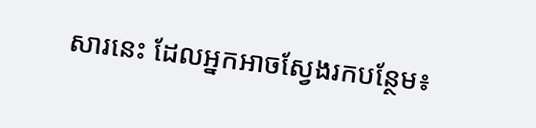សារនេះ ដែលអ្នកអាចស្វែងរកបន្ថែម៖